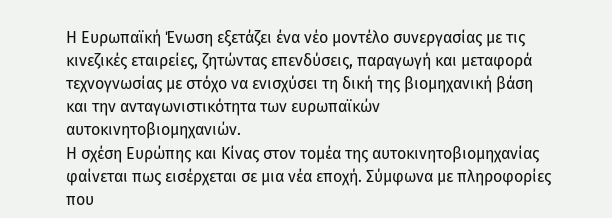Η Ευρωπαϊκή Ένωση εξετάζει ένα νέο μοντέλο συνεργασίας με τις κινεζικές εταιρείες, ζητώντας επενδύσεις, παραγωγή και μεταφορά τεχνογνωσίας με στόχο να ενισχύσει τη δική της βιομηχανική βάση και την ανταγωνιστικότητα των ευρωπαϊκών αυτοκινητοβιομηχανιών.
Η σχέση Ευρώπης και Κίνας στον τομέα της αυτοκινητοβιομηχανίας φαίνεται πως εισέρχεται σε μια νέα εποχή. Σύμφωνα με πληροφορίες που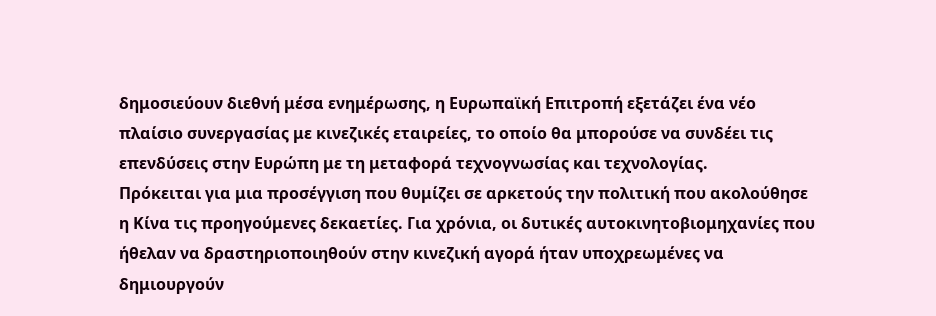δημοσιεύουν διεθνή μέσα ενημέρωσης, η Ευρωπαϊκή Επιτροπή εξετάζει ένα νέο πλαίσιο συνεργασίας με κινεζικές εταιρείες, το οποίο θα μπορούσε να συνδέει τις επενδύσεις στην Ευρώπη με τη μεταφορά τεχνογνωσίας και τεχνολογίας.
Πρόκειται για μια προσέγγιση που θυμίζει σε αρκετούς την πολιτική που ακολούθησε η Κίνα τις προηγούμενες δεκαετίες. Για χρόνια, οι δυτικές αυτοκινητοβιομηχανίες που ήθελαν να δραστηριοποιηθούν στην κινεζική αγορά ήταν υποχρεωμένες να δημιουργούν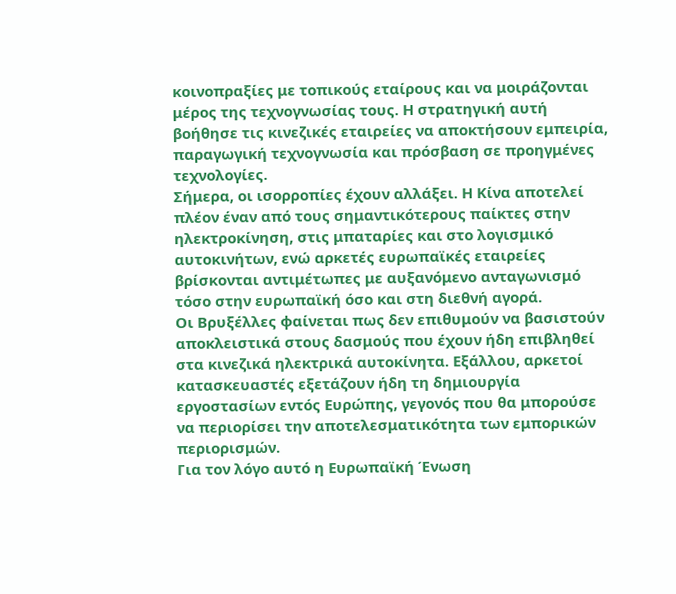κοινοπραξίες με τοπικούς εταίρους και να μοιράζονται μέρος της τεχνογνωσίας τους. Η στρατηγική αυτή βοήθησε τις κινεζικές εταιρείες να αποκτήσουν εμπειρία, παραγωγική τεχνογνωσία και πρόσβαση σε προηγμένες τεχνολογίες.
Σήμερα, οι ισορροπίες έχουν αλλάξει. Η Κίνα αποτελεί πλέον έναν από τους σημαντικότερους παίκτες στην ηλεκτροκίνηση, στις μπαταρίες και στο λογισμικό αυτοκινήτων, ενώ αρκετές ευρωπαϊκές εταιρείες βρίσκονται αντιμέτωπες με αυξανόμενο ανταγωνισμό τόσο στην ευρωπαϊκή όσο και στη διεθνή αγορά.
Οι Βρυξέλλες φαίνεται πως δεν επιθυμούν να βασιστούν αποκλειστικά στους δασμούς που έχουν ήδη επιβληθεί στα κινεζικά ηλεκτρικά αυτοκίνητα. Εξάλλου, αρκετοί κατασκευαστές εξετάζουν ήδη τη δημιουργία εργοστασίων εντός Ευρώπης, γεγονός που θα μπορούσε να περιορίσει την αποτελεσματικότητα των εμπορικών περιορισμών.
Για τον λόγο αυτό η Ευρωπαϊκή Ένωση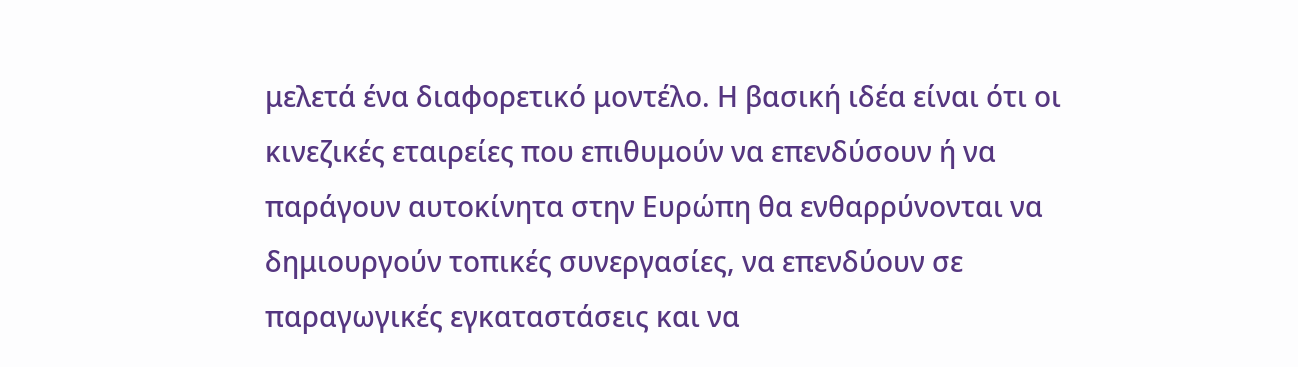μελετά ένα διαφορετικό μοντέλο. Η βασική ιδέα είναι ότι οι κινεζικές εταιρείες που επιθυμούν να επενδύσουν ή να παράγουν αυτοκίνητα στην Ευρώπη θα ενθαρρύνονται να δημιουργούν τοπικές συνεργασίες, να επενδύουν σε παραγωγικές εγκαταστάσεις και να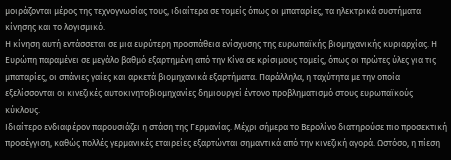μοιράζονται μέρος της τεχνογνωσίας τους, ιδιαίτερα σε τομείς όπως οι μπαταρίες, τα ηλεκτρικά συστήματα κίνησης και το λογισμικό.
Η κίνηση αυτή εντάσσεται σε μια ευρύτερη προσπάθεια ενίσχυσης της ευρωπαϊκής βιομηχανικής κυριαρχίας. Η Ευρώπη παραμένει σε μεγάλο βαθμό εξαρτημένη από την Κίνα σε κρίσιμους τομείς, όπως οι πρώτες ύλες για τις μπαταρίες, οι σπάνιες γαίες και αρκετά βιομηχανικά εξαρτήματα. Παράλληλα, η ταχύτητα με την οποία εξελίσσονται οι κινεζικές αυτοκινητοβιομηχανίες δημιουργεί έντονο προβληματισμό στους ευρωπαϊκούς κύκλους.
Ιδιαίτερο ενδιαφέρον παρουσιάζει η στάση της Γερμανίας. Μέχρι σήμερα το Βερολίνο διατηρούσε πιο προσεκτική προσέγγιση, καθώς πολλές γερμανικές εταιρείες εξαρτώνται σημαντικά από την κινεζική αγορά. Ωστόσο, η πίεση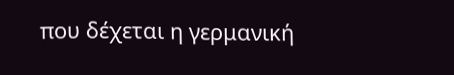που δέχεται η γερμανική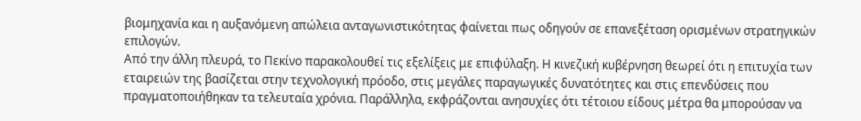βιομηχανία και η αυξανόμενη απώλεια ανταγωνιστικότητας φαίνεται πως οδηγούν σε επανεξέταση ορισμένων στρατηγικών επιλογών.
Από την άλλη πλευρά, το Πεκίνο παρακολουθεί τις εξελίξεις με επιφύλαξη. Η κινεζική κυβέρνηση θεωρεί ότι η επιτυχία των εταιρειών της βασίζεται στην τεχνολογική πρόοδο, στις μεγάλες παραγωγικές δυνατότητες και στις επενδύσεις που πραγματοποιήθηκαν τα τελευταία χρόνια. Παράλληλα, εκφράζονται ανησυχίες ότι τέτοιου είδους μέτρα θα μπορούσαν να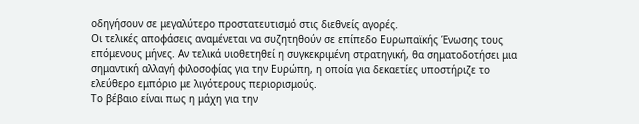οδηγήσουν σε μεγαλύτερο προστατευτισμό στις διεθνείς αγορές.
Οι τελικές αποφάσεις αναμένεται να συζητηθούν σε επίπεδο Ευρωπαϊκής Ένωσης τους επόμενους μήνες. Αν τελικά υιοθετηθεί η συγκεκριμένη στρατηγική, θα σηματοδοτήσει μια σημαντική αλλαγή φιλοσοφίας για την Ευρώπη, η οποία για δεκαετίες υποστήριζε το ελεύθερο εμπόριο με λιγότερους περιορισμούς.
Το βέβαιο είναι πως η μάχη για την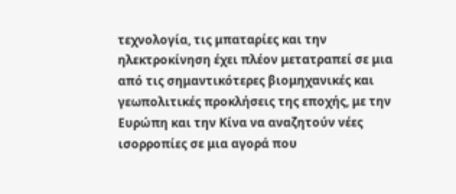τεχνολογία, τις μπαταρίες και την ηλεκτροκίνηση έχει πλέον μετατραπεί σε μια από τις σημαντικότερες βιομηχανικές και γεωπολιτικές προκλήσεις της εποχής, με την Ευρώπη και την Κίνα να αναζητούν νέες ισορροπίες σε μια αγορά που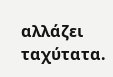αλλάζει ταχύτατα.